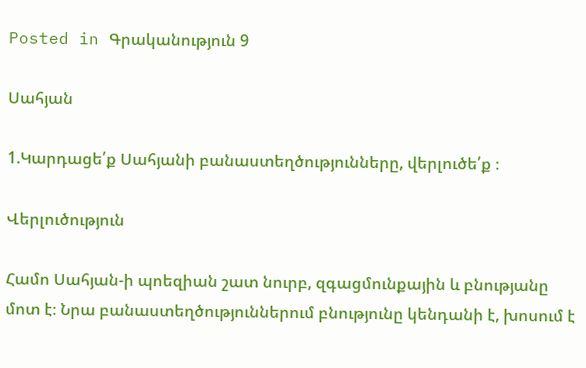Posted in Գրականություն 9

Սահյան

1.Կարդացե՛ք Սահյանի բանաստեղծությունները, վերլուծե՛ք ։

Վերլուծություն

Համո Սահյան-ի պոեզիան շատ նուրբ, զգացմունքային և բնությանը մոտ է։ Նրա բանաստեղծություններում բնությունը կենդանի է, խոսում է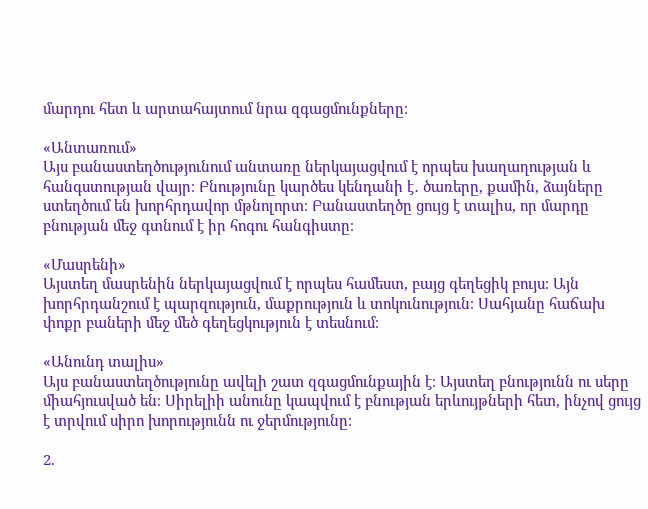մարդու հետ և արտահայտում նրա զգացմունքները։

«Անտառում»
Այս բանաստեղծությունում անտառը ներկայացվում է որպես խաղաղության և հանգստության վայր։ Բնությունը կարծես կենդանի է․ ծառերը, քամին, ձայները ստեղծում են խորհրդավոր մթնոլորտ։ Բանաստեղծը ցույց է տալիս, որ մարդը բնության մեջ գտնում է իր հոգու հանգիստը։

«Մասրենի»
Այստեղ մասրենին ներկայացվում է որպես համեստ, բայց գեղեցիկ բույս։ Այն խորհրդանշում է պարզություն, մաքրություն և տոկունություն։ Սահյանը հաճախ փոքր բաների մեջ մեծ գեղեցկություն է տեսնում։

«Անունդ տալիս»
Այս բանաստեղծությունը ավելի շատ զգացմունքային է։ Այստեղ բնությունն ու սերը միահյուսված են։ Սիրելիի անունը կապվում է բնության երևույթների հետ, ինչով ցույց է տրվում սիրո խորությունն ու ջերմությունը։

2.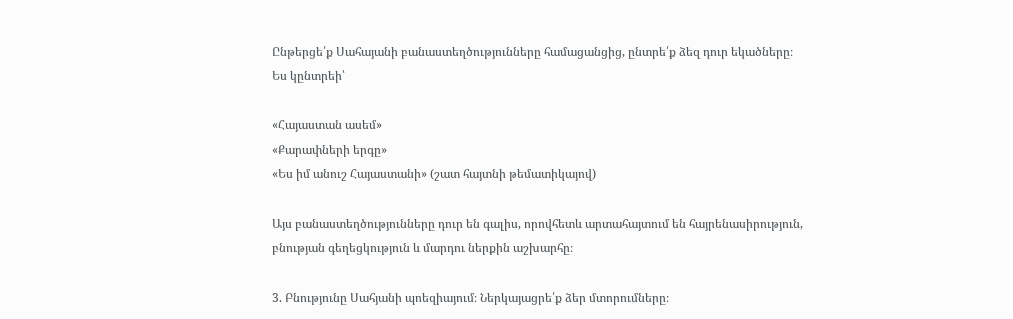Ընթերցե՛ք Սահայանի բանաստեղծությունները համացանցից, ընտրե՛ք ձեզ դուր եկածները։
Ես կընտրեի՝

«Հայաստան ասեմ»
«Քարափների երգը»
«Ես իմ անուշ Հայաստանի» (շատ հայտնի թեմատիկայով)

Այս բանաստեղծությունները դուր են գալիս, որովհետև արտահայտում են հայրենասիրություն, բնության գեղեցկություն և մարդու ներքին աշխարհը։

3. Բնությունը Սահյանի պոեզիայում։ Ներկայացրե՛ք ձեր մտորումները։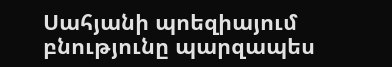Սահյանի պոեզիայում բնությունը պարզապես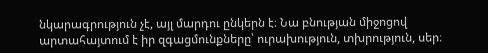նկարագրություն չէ, այլ մարդու ընկերն է։ Նա բնության միջոցով արտահայտում է իր զգացմունքները՝ ուրախություն, տխրություն, սեր։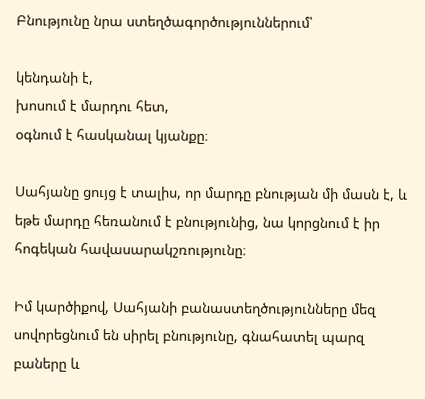Բնությունը նրա ստեղծագործություններում՝

կենդանի է,
խոսում է մարդու հետ,
օգնում է հասկանալ կյանքը։

Սահյանը ցույց է տալիս, որ մարդը բնության մի մասն է, և եթե մարդը հեռանում է բնությունից, նա կորցնում է իր հոգեկան հավասարակշռությունը։

Իմ կարծիքով, Սահյանի բանաստեղծությունները մեզ սովորեցնում են սիրել բնությունը, գնահատել պարզ բաները և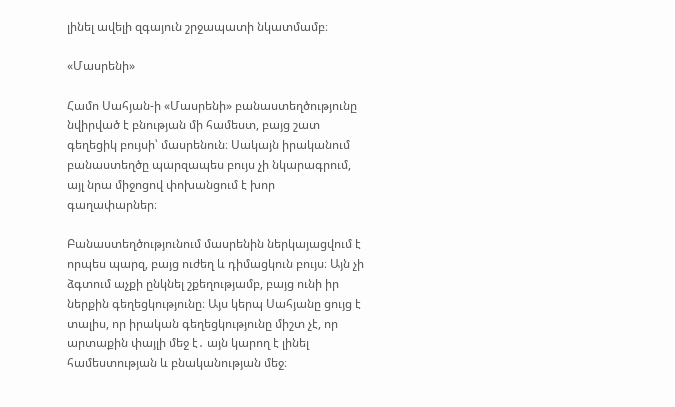լինել ավելի զգայուն շրջապատի նկատմամբ։

«Մասրենի»

Համո Սահյան-ի «Մասրենի» բանաստեղծությունը նվիրված է բնության մի համեստ, բայց շատ գեղեցիկ բույսի՝ մասրենուն։ Սակայն իրականում բանաստեղծը պարզապես բույս չի նկարագրում, այլ նրա միջոցով փոխանցում է խոր գաղափարներ։

Բանաստեղծությունում մասրենին ներկայացվում է որպես պարզ, բայց ուժեղ և դիմացկուն բույս։ Այն չի ձգտում աչքի ընկնել շքեղությամբ, բայց ունի իր ներքին գեղեցկությունը։ Այս կերպ Սահյանը ցույց է տալիս, որ իրական գեղեցկությունը միշտ չէ, որ արտաքին փայլի մեջ է․ այն կարող է լինել համեստության և բնականության մեջ։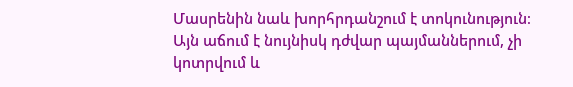Մասրենին նաև խորհրդանշում է տոկունություն։ Այն աճում է նույնիսկ դժվար պայմաններում, չի կոտրվում և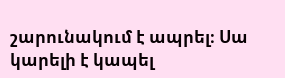շարունակում է ապրել։ Սա կարելի է կապել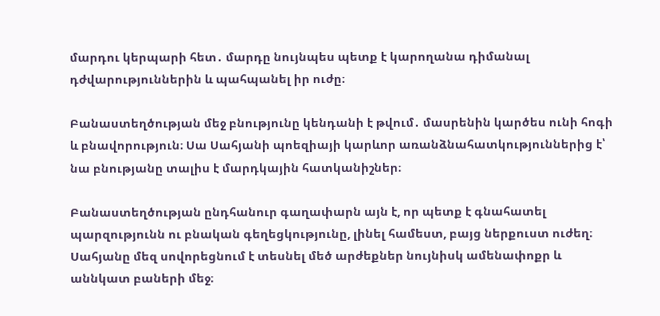մարդու կերպարի հետ․ մարդը նույնպես պետք է կարողանա դիմանալ դժվարություններին և պահպանել իր ուժը։

Բանաստեղծության մեջ բնությունը կենդանի է թվում․ մասրենին կարծես ունի հոգի և բնավորություն։ Սա Սահյանի պոեզիայի կարևոր առանձնահատկություններից է՝ նա բնությանը տալիս է մարդկային հատկանիշներ։

Բանաստեղծության ընդհանուր գաղափարն այն է, որ պետք է գնահատել պարզությունն ու բնական գեղեցկությունը, լինել համեստ, բայց ներքուստ ուժեղ։ Սահյանը մեզ սովորեցնում է տեսնել մեծ արժեքներ նույնիսկ ամենափոքր և աննկատ բաների մեջ։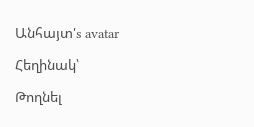Անհայտ's avatar

Հեղինակ՝

Թողնել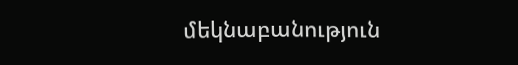մեկնաբանություն